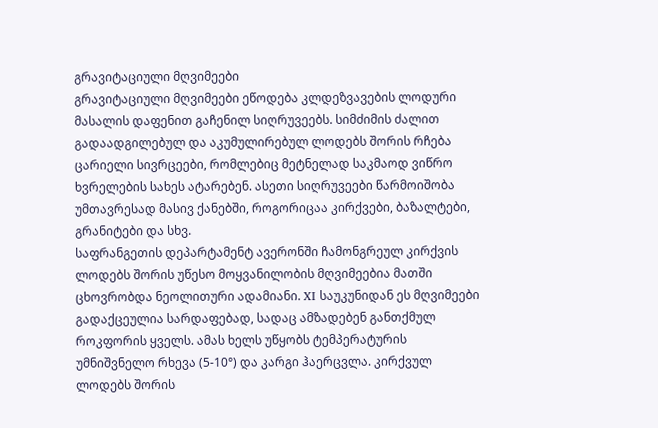გრავიტაციული მღვიმეები
გრავიტაციული მღვიმეები ეწოდება კლდეზვავების ლოდური მასალის დაფენით გაჩენილ სიღრუვეებს. სიმძიმის ძალით გადაადგილებულ და აკუმულირებულ ლოდებს შორის რჩება ცარიელი სივრცეები, რომლებიც მეტნელად საკმაოდ ვიწრო ხვრელების სახეს ატარებენ. ასეთი სიღრუვეები წარმოიშობა უმთავრესად მასივ ქანებში, როგორიცაა კირქვები, ბაზალტები, გრანიტები და სხვ.
საფრანგეთის დეპარტამენტ ავერონში ჩამონგრეულ კირქვის ლოდებს შორის უწესო მოყვანილობის მღვიმეებია მათში ცხოვრობდა ნეოლითური ადამიანი. XI საუკუნიდან ეს მღვიმეები გადაქცეულია სარდაფებად, სადაც ამზადებენ განთქმულ როკფორის ყველს. ამას ხელს უწყობს ტემპერატურის უმნიშვნელო რხევა (5-10°) და კარგი ჰაერცვლა. კირქვულ ლოდებს შორის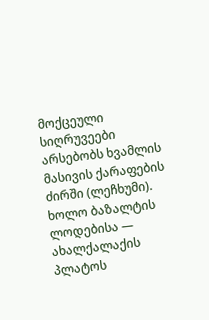მოქცეული სიღრუვეები არსებობს ხვამლის მასივის ქარაფების ძირში (ლეჩხუმი). ხოლო ბაზალტის ლოდებისა — ახალქალაქის პლატოს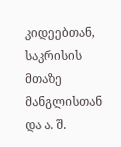კიდეებთან, საკრისის მთაზე მანგლისთან და ა. შ.